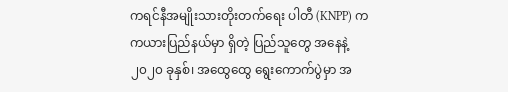ကရင်နီအမျိုးသားတိုးတက်ရေး ပါတီ (KNPP) က ကယားပြည်နယ်မှာ ရှိတဲ့ ပြည်သူတွေ အနေနဲ့ ၂၀၂၀ ခုနှစ်၊ အထွေထွေ ရွေးကောက်ပွဲမှာ အ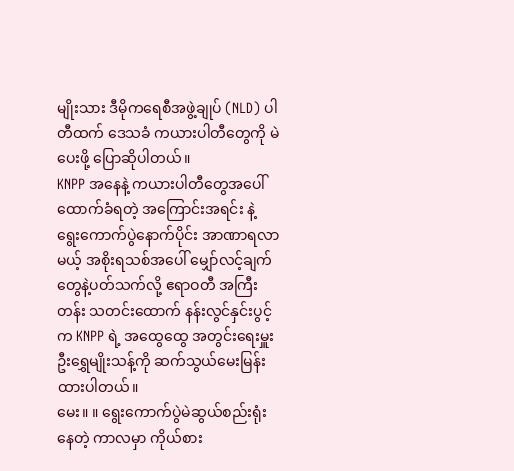မျိုးသား ဒီမိုကရေစီအဖွဲ့ချုပ် (NLD) ပါတီထက် ဒေသခံ ကယားပါတီတွေကို မဲပေးဖို့ ပြောဆိုပါတယ်။
KNPP အနေနဲ့ ကယားပါတီတွေအပေါ် ထောက်ခံရတဲ့ အကြောင်းအရင်း နဲ့ ရွေးကောက်ပွဲနောက်ပိုင်း အာဏာရလာမယ့် အစိုးရသစ်အပေါ် မျှော်လင့်ချက်တွေနဲ့ပတ်သက်လို့ ဧရာဝတီ အကြီးတန်း သတင်းထောက် နန်းလွင်နှင်းပွင့်က KNPP ရဲ့ အထွေထွေ အတွင်းရေးမှူး ဦးရွှေမျိုးသန့်ကို ဆက်သွယ်မေးမြန်းထားပါတယ်။
မေး။ ။ ရွေးကောက်ပွဲမဲဆွယ်စည်းရုံးနေတဲ့ ကာလမှာ ကိုယ်စား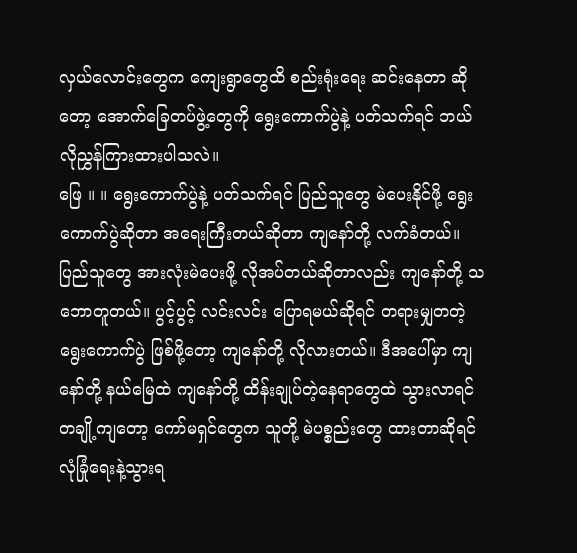လှယ်လောင်းတွေက ကျေးရွာတွေထိ စည်းရုံးရေး ဆင်းနေတာ ဆိုတော့ အောက်ခြေတပ်ဖွဲ့တွေကို ရွေးကောက်ပွဲနဲ့ ပတ်သက်ရင် ဘယ်လိုညွှန်ကြားထားပါသလဲ။
ဖြေ ။ ။ ရွေးကောက်ပွဲနဲ့ ပတ်သက်ရင် ပြည်သူတွေ မဲပေးနိုင်ဖို့ ရွေးကောက်ပွဲဆိုတာ အရေးကြီးတယ်ဆိုတာ ကျနော်တို့ လက်ခံတယ်။ ပြည်သူတွေ အားလုံးမဲပေးဖို့ လိုအပ်တယ်ဆိုတာလည်း ကျနော်တို့ သဘောတူတယ်။ ပွင့်ပွင့် လင်းလင်း ပြောရမယ်ဆိုရင် တရားမျှတတဲ့ ရွေးကောက်ပွဲ ဖြစ်ဖို့တော့ ကျနော်တို့ လိုလားတယ်။ ဒီအပေါ်မှာ ကျနော်တို့ နယ်မြေထဲ ကျနော်တို့ ထိန်းချုပ်တဲ့နေရာတွေထဲ သွားလာရင် တချို့ကျတော့ ကော်မရှင်တွေက သူတို့ မဲပစ္စည်းတွေ ထားတာဆိုရင် လုံခြုံရေးနဲ့သွားရ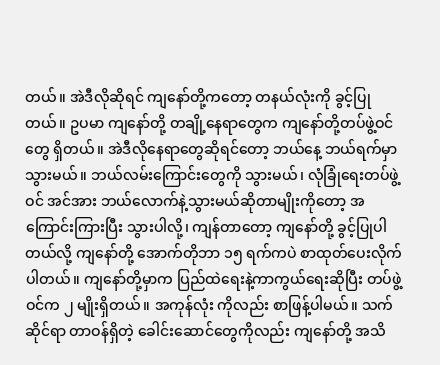တယ်။ အဲဒီလိုဆိုရင် ကျနော်တို့ကတော့ တနယ်လုံးကို ခွင့်ပြုတယ်။ ဥပမာ ကျနော်တို့ တချို့နေရာတွေက ကျနော်တို့တပ်ဖွဲ့ဝင်တွေ ရှိတယ်။ အဲဒီလိုနေရာတွေဆိုရင်တော့ ဘယ်နေ့ ဘယ်ရက်မှာ သွားမယ်။ ဘယ်လမ်းကြောင်းတွေကို သွားမယ်၊ လုံခြုံရေးတပ်ဖွဲ့ဝင် အင်အား ဘယ်လောက်နဲ့သွားမယ်ဆိုတာမျိုးကိုတော့ အကြောင်းကြားပြီး သွားပါလို့၊ ကျန်တာတော့ ကျနော်တို့ ခွင့်ပြုပါတယ်လို့ ကျနော်တို့ အောက်တိုဘာ ၁၅ ရက်ကပဲ စာထုတ်ပေးလိုက်ပါတယ်။ ကျနော်တို့မှာက ပြည်ထဲရေးနဲ့ကာကွယ်ရေးဆိုပြီး တပ်ဖွဲ့ဝင်က ၂ မျိုးရှိတယ်။ အကုန်လုံး ကိုလည်း စာဖြန့်ပါမယ်။ သက်ဆိုင်ရာ တာဝန်ရှိတဲ့ ခေါင်းဆောင်တွေကိုလည်း ကျနော်တို့ အသိ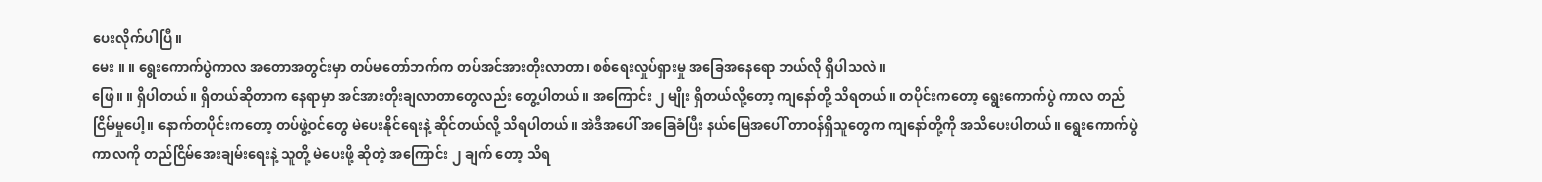ပေးလိုက်ပါပြီ။
မေး ။ ။ ရွေးကောက်ပွဲကာလ အတောအတွင်းမှာ တပ်မတော်ဘက်က တပ်အင်အားတိုးလာတာ၊ စစ်ရေးလှုပ်ရှားမှု အခြေအနေရော ဘယ်လို ရှိပါသလဲ။
ဖြေ။ ။ ရှိပါတယ်။ ရှိတယ်ဆိုတာက နေရာမှာ အင်အားတိုးချလာတာတွေလည်း တွေ့ပါတယ်။ အကြောင်း ၂ မျိုး ရှိတယ်လို့တော့ ကျနော်တို့ သိရတယ်။ တပိုင်းကတော့ ရွေးကောက်ပွဲ ကာလ တည်ငြိမ်မှုပေါ့။ နောက်တပိုင်းကတော့ တပ်ဖွဲ့ဝင်တွေ မဲပေးနိုင်ရေးနဲ့ ဆိုင်တယ်လို့ သိရပါတယ်။ အဲဒီအပေါ် အခြေခံပြီး နယ်မြေအပေါ် တာဝန်ရှိသူတွေက ကျနော်တို့ကို အသိပေးပါတယ်။ ရွေးကောက်ပွဲ ကာလကို တည်ငြိမ်အေးချမ်းရေးနဲ့ သူတို့ မဲပေးဖို့ ဆိုတဲ့ အကြောင်း ၂ ချက် တော့ သိရ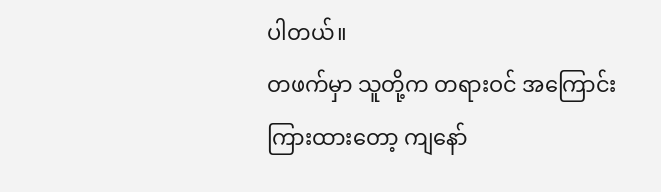ပါတယ်။
တဖက်မှာ သူတို့က တရားဝင် အကြောင်းကြားထားတော့ ကျနော်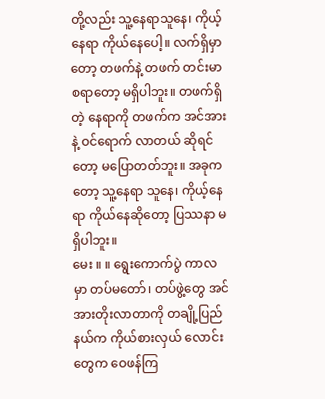တို့လည်း သူ့နေရာသူနေ၊ ကိုယ့်နေရာ ကိုယ်နေပေါ့။ လက်ရှိမှာတော့ တဖက်နဲ့ တဖက် တင်းမာစရာတော့ မရှိပါဘူး။ တဖက်ရှိတဲ့ နေရာကို တဖက်က အင်အားနဲ့ ဝင်ရောက် လာတယ် ဆိုရင်တော့ မပြောတတ်ဘူး။ အခုကတော့ သူ့နေရာ သူနေ၊ ကိုယ့်နေရာ ကိုယ်နေဆိုတော့ ပြဿနာ မရှိပါဘူး။
မေး ။ ။ ရွေးကောက်ပွဲ ကာလမှာ တပ်မတော်၊ တပ်ဖွဲ့တွေ အင်အားတိုးလာတာကို တချို့ပြည်နယ်က ကိုယ်စားလှယ် လောင်းတွေက ဝေဖန်ကြ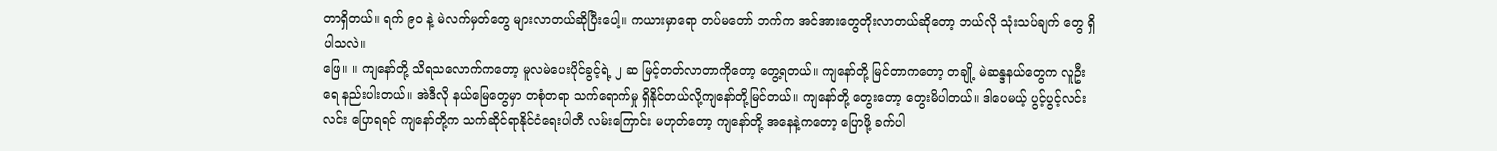တာရှိတယ်။ ရက် ၉၀ နဲ့ မဲလက်မှတ်တွေ များလာတယ်ဆိုပြီးပေါ့။ ကယားမှာရော တပ်မတော် ဘက်က အင်အားတွေတိုးလာတယ်ဆိုတော့ ဘယ်လို သုံးသပ်ချက် တွေ ရှိပါသလဲ။
ဖြေ။ ။ ကျနော်တို့ သိရသလောက်ကတော့ မူလမဲပေးပိုင်ခွင့်ရဲ့ ၂ ဆ မြင့်တတ်လာတာကိုတော့ တွေ့ရတယ်။ ကျနော်တို့ မြင်တာကတော့ တချို့ မဲဆန္ဒနယ်တွေက လူဦးရေ နည်းပါးတယ်။ အဲဒီလို နယ်မြေတွေမှာ တစုံတရာ သက်ရောက်မှု ရှိနိုင်တယ်လို့ကျနော်တို့မြင်တယ်။ ကျနော်တို့ တွေးတော့ တွေးမိပါတယ်။ ဒါပေမယ့် ပွင့်ပွင့်လင်းလင်း ပြောရရင် ကျနော်တို့က သက်ဆိုင်ရာနိုင်ငံရေးပါတီ လမ်းကြောင်း မဟုတ်တော့ ကျနော်တို့ အနေနဲ့ကတော့ ပြောဖို့ ခက်ပါ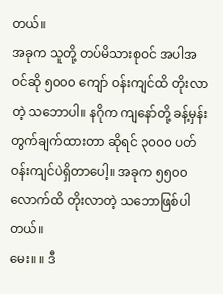တယ်။
အခုက သူတို့ တပ်မိသားစုဝင် အပါအဝင်ဆို ၅၀၀၀ ကျော် ဝန်းကျင်ထိ တိုးလာတဲ့ သဘောပါ။ နဂိုက ကျနော်တို့ ခန့်မှန်း တွက်ချက်ထားတာ ဆိုရင် ၃၀၀၀ ပတ်ဝန်းကျင်ပဲရှိတာပေါ့။ အခုက ၅၅၀၀ လောက်ထိ တိုးလာတဲ့ သဘောဖြစ်ပါတယ်။
မေး။ ။ ဒီ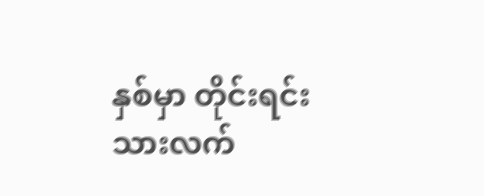နှစ်မှာ တိုင်းရင်းသားလက်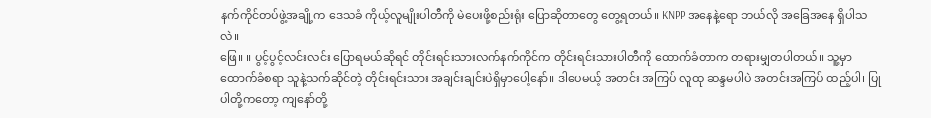နက်ကိုင်တပ်ဖွဲ့အချို့က ဒေသခံ ကိုယ့်လူမျိုးပါတီကို မဲပေးဖို့စည်းရုံး ပြောဆိုတာတွေ တွေ့ရတယ်။ KNPP အနေနဲ့ရော ဘယ်လို အခြေအနေ ရှိပါသလဲ။
ဖြေ။ ။ ပွင့်ပွင့်လင်းလင်း ပြောရမယ်ဆိုရင် တိုင်းရင်းသားလက်နက်ကိုင်က တိုင်းရင်းသားပါတီကို ထောက်ခံတာက တရားမျှတပါတယ်။ သူ့မှာ ထောက်ခံစရာ သူနဲ့သက်ဆိုင်တဲ့ တိုင်းရင်းသား အချင်းချင်းပဲရှိမှာပေါ့နော်။ ဒါပေမယ့် အတင်း အကြပ် လူထု ဆန္ဒမပါပဲ အတင်းအကြပ် ထည့်ပါ၊ ပြုပါတို့ကတော့ ကျနော်တို့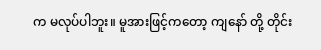က မလုပ်ပါဘူး။ မူအားဖြင့်ကတော့ ကျနော် တို့ တိုင်း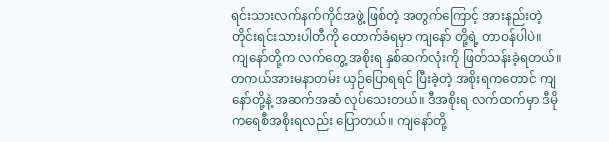ရင်းသားလက်နက်ကိုင်အဖွဲ့ ဖြစ်တဲ့ အတွက်ကြောင့် အားနည်းတဲ့ တိုင်းရင်းသားပါတီကို ထောက်ခံရမှာ ကျနော် တို့ရဲ့ တာဝန်ပါပဲ။
ကျနော်တို့က လက်တွေ့ အစိုးရ နှစ်ဆက်လုံးကို ဖြတ်သန်းခဲ့ရတယ်။ တကယ်အားမနာတမ်း ယှဉ်ပြောရရင် ပြီးခဲ့တဲ့ အစိုးရကတောင် ကျနော်တို့နဲ့ အဆက်အဆံ လုပ်သေးတယ်။ ဒီအစိုးရ လက်ထက်မှာ ဒီမိုကရေစီအစိုးရလည်း ပြောတယ်။ ကျနော်တို့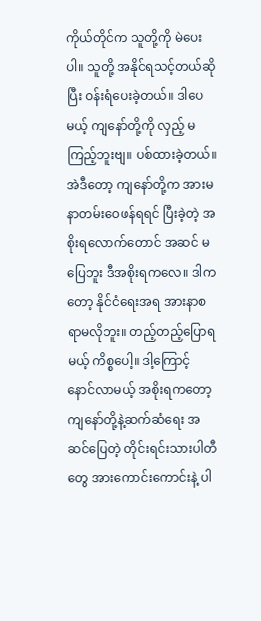ကိုယ်တိုင်က သူတို့ကို မဲပေးပါ။ သူတို့ အနိုင်ရသင့်တယ်ဆိုပြီး ဝန်းရံပေးခဲ့တယ်။ ဒါပေမယ့် ကျနော်တို့ကို လှည့် မကြည့်ဘူးဗျ။ ပစ်ထားခဲ့တယ်။
အဲဒီတော့ ကျနော်တို့က အားမနာတမ်းဝေဖန်ရရင် ပြီးခဲ့တဲ့ အစိုးရလောက်တောင် အဆင် မပြေဘူး ဒီအစိုးရကလေ။ ဒါကတော့ နိုင်ငံရေးအရ အားနာစရာမလိုဘူး။ တည့်တည့်ပြောရမယ့် ကိစ္စပေါ့။ ဒါ့ကြောင့် နောင်လာမယ့် အစိုးရကတော့ ကျနော်တို့နဲ့ဆက်ဆံရေး အဆင်ပြေတဲ့ တိုင်းရင်းသားပါတီတွေ အားကောင်းကောင်းနဲ့ ပါ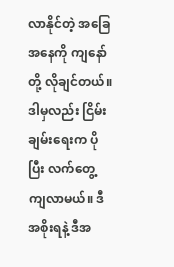လာနိုင်တဲ့ အခြေအနေကို ကျနော်တို့ လိုချင်တယ်။ ဒါမှလည်း ငြိမ်းချမ်းရေးက ပိုပြီး လက်တွေ့ ကျလာမယ်။ ဒီအစိုးရနဲ့ ဒီအ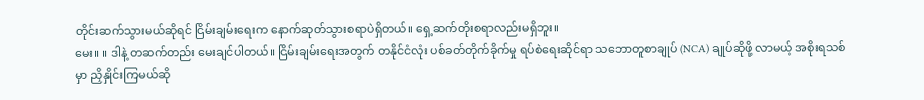တိုင်းဆက်သွားမယ်ဆိုရင် ငြိမ်းချမ်းရေးက နောက်ဆုတ်သွားစရာပဲရှိတယ်။ ရှေ့ဆက်တိုးစရာလည်းမရှိဘူး။
မေး။ ။ ဒါနဲ့ တဆက်တည်း မေးချင်ပါတယ်။ ငြိမ်းချမ်းရေးအတွက် တနိုင်ငံလုံး ပစ်ခတ်တိုက်ခိုက်မှု ရပ်စဲရေးဆိုင်ရာ သဘောတူစာချုပ် (NCA) ချုပ်ဆိုဖို့ လာမယ့် အစိုးရသစ်မှာ ညှိနှိုင်းကြမယ်ဆို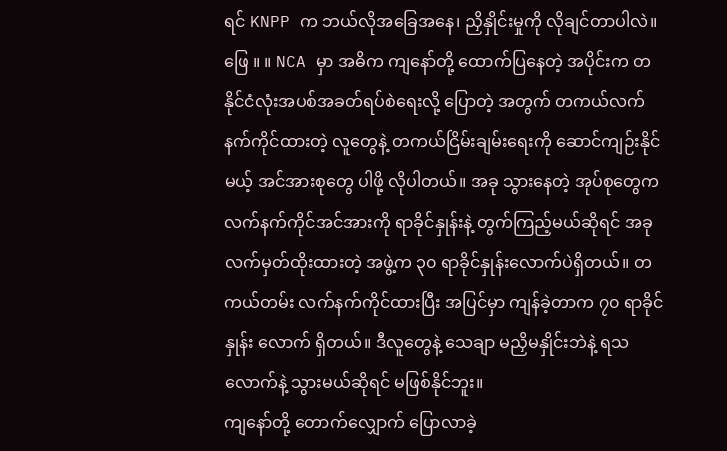ရင် KNPP က ဘယ်လိုအခြေအနေ၊ ညှိနှိုင်းမှုကို လိုချင်တာပါလဲ။
ဖြေ ။ ။ NCA မှာ အဓိက ကျနော်တို့ ထောက်ပြနေတဲ့ အပိုင်းက တနိုင်ငံလုံးအပစ်အခတ်ရပ်စဲရေးလို့ ပြောတဲ့ အတွက် တကယ်လက်နက်ကိုင်ထားတဲ့ လူတွေနဲ့ တကယ်ငြိမ်းချမ်းရေးကို ဆောင်ကျဉ်းနိုင်မယ့် အင်အားစုတွေ ပါဖို့ လိုပါတယ်။ အခု သွားနေတဲ့ အုပ်စုတွေက လက်နက်ကိုင်အင်အားကို ရာခိုင်နှုန်းနဲ့ တွက်ကြည့်မယ်ဆိုရင် အခု လက်မှတ်ထိုးထားတဲ့ အဖွဲ့က ၃၀ ရာခိုင်နှုန်းလောက်ပဲရှိတယ်။ တကယ်တမ်း လက်နက်ကိုင်ထားပြီး အပြင်မှာ ကျန်ခဲ့တာက ၇၀ ရာခိုင်နှုန်း လောက် ရှိတယ်။ ဒီလူတွေနဲ့ သေချာ မညှိမနှိုင်းဘဲနဲ့ ရသလောက်နဲ့ သွားမယ်ဆိုရင် မဖြစ်နိုင်ဘူး။
ကျနော်တို့ တောက်လျှောက် ပြောလာခဲ့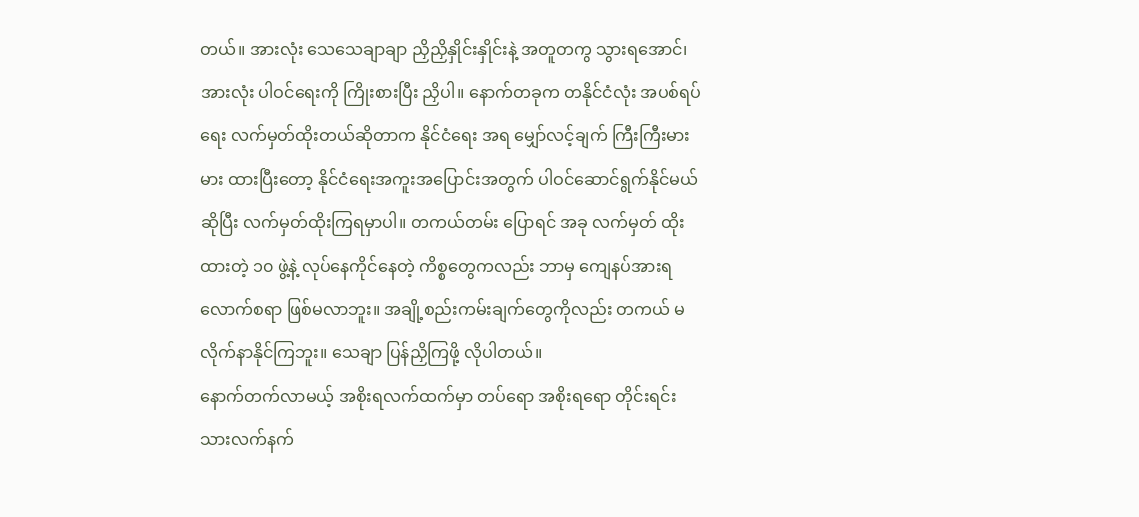တယ်။ အားလုံး သေသေချာချာ ညှိညှိနှိုင်းနှိုင်းနဲ့ အတူတကွ သွားရအောင်၊ အားလုံး ပါဝင်ရေးကို ကြိုးစားပြီး ညှိပါ။ နောက်တခုက တနိုင်ငံလုံး အပစ်ရပ်ရေး လက်မှတ်ထိုးတယ်ဆိုတာက နိုင်ငံရေး အရ မျှော်လင့်ချက် ကြီးကြီးမားမား ထားပြီးတော့ နိုင်ငံရေးအကူးအပြောင်းအတွက် ပါဝင်ဆောင်ရွက်နိုင်မယ် ဆိုပြီး လက်မှတ်ထိုးကြရမှာပါ။ တကယ်တမ်း ပြောရင် အခု လက်မှတ် ထိုးထားတဲ့ ၁၀ ဖွဲ့နဲ့ လုပ်နေကိုင်နေတဲ့ ကိစ္စတွေကလည်း ဘာမှ ကျေနပ်အားရ လောက်စရာ ဖြစ်မလာဘူး။ အချို့စည်းကမ်းချက်တွေကိုလည်း တကယ် မလိုက်နာနိုင်ကြဘူး။ သေချာ ပြန်ညှိကြဖို့ လိုပါတယ်။
နောက်တက်လာမယ့် အစိုးရလက်ထက်မှာ တပ်ရော အစိုးရရော တိုင်းရင်းသားလက်နက်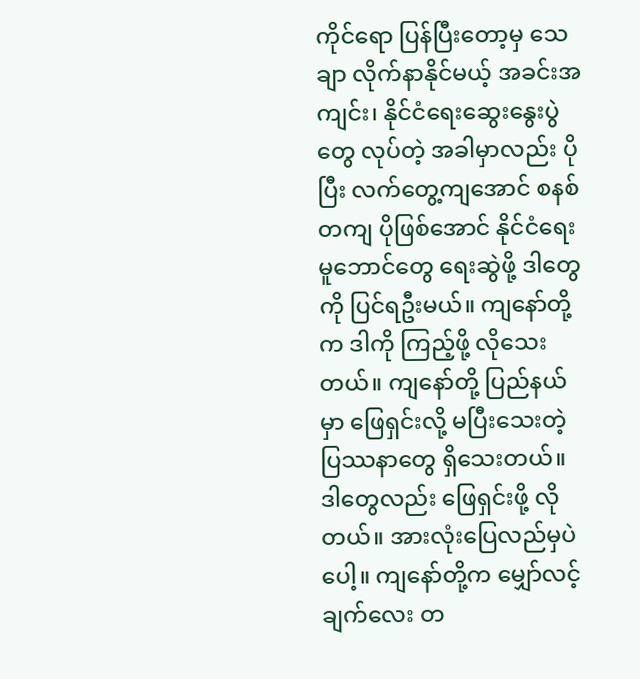ကိုင်ရော ပြန်ပြီးတော့မှ သေချာ လိုက်နာနိုင်မယ့် အခင်းအကျင်း၊ နိုင်ငံရေးဆွေးနွေးပွဲတွေ လုပ်တဲ့ အခါမှာလည်း ပိုပြီး လက်တွေ့ကျအောင် စနစ်တကျ ပိုဖြစ်အောင် နိုင်ငံရေးမူဘောင်တွေ ရေးဆွဲဖို့ ဒါတွေကို ပြင်ရဦးမယ်။ ကျနော်တို့က ဒါကို ကြည့်ဖို့ လိုသေးတယ်။ ကျနော်တို့ ပြည်နယ်မှာ ဖြေရှင်းလို့ မပြီးသေးတဲ့ ပြဿနာတွေ ရှိသေးတယ်။ ဒါတွေလည်း ဖြေရှင်းဖို့ လိုတယ်။ အားလုံးပြေလည်မှပဲပေါ့။ ကျနော်တို့က မျှော်လင့်ချက်လေး တ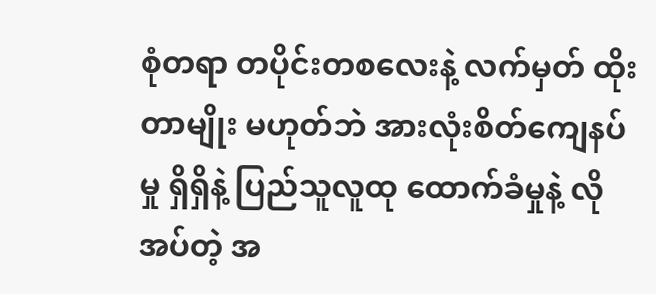စုံတရာ တပိုင်းတစလေးနဲ့ လက်မှတ် ထိုးတာမျိုး မဟုတ်ဘဲ အားလုံးစိတ်ကျေနပ်မှု ရှိရှိနဲ့ ပြည်သူလူထု ထောက်ခံမှုနဲ့ လိုအပ်တဲ့ အ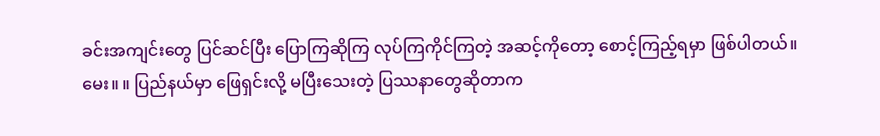ခင်းအကျင်းတွေ ပြင်ဆင်ပြီး ပြောကြဆိုကြ လုပ်ကြကိုင်ကြတဲ့ အဆင့်ကိုတော့ စောင့်ကြည့်ရမှာ ဖြစ်ပါတယ်။
မေး။ ။ ပြည်နယ်မှာ ဖြေရှင်းလို့ မပြီးသေးတဲ့ ပြဿနာတွေဆိုတာက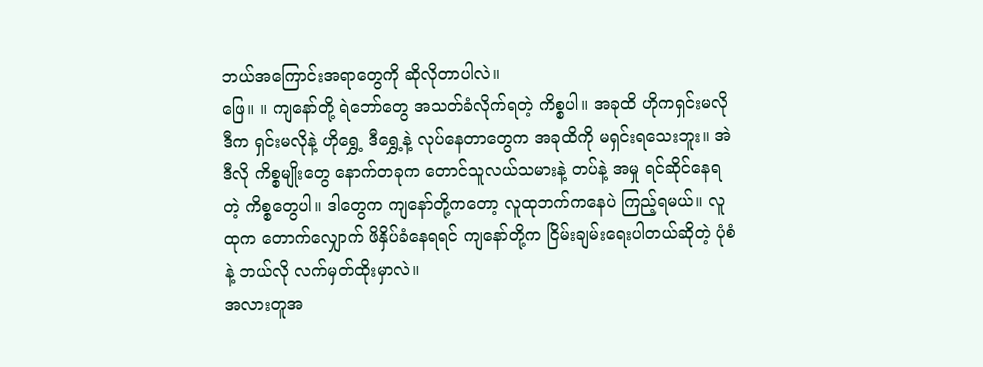ဘယ်အကြောင်းအရာတွေကို ဆိုလိုတာပါလဲ။
ဖြေ။ ။ ကျနော်တို့ ရဲဘော်တွေ အသတ်ခံလိုက်ရတဲ့ ကိစ္စပါ။ အခုထိ ဟိုကရှင်းမလို ဒီက ရှင်းမလိုနဲ့ ဟိုရွှေ့ ဒီရွှေ့နဲ့ လုပ်နေတာတွေက အခုထိကို မရှင်းရသေးဘူး။ အဲဒီလို ကိစ္စမျိုးတွေ နောက်တခုက တောင်သူလယ်သမားနဲ့ တပ်နဲ့ အမှု ရင်ဆိုင်နေရတဲ့ ကိစ္စတွေပါ။ ဒါတွေက ကျနော်တို့ကတော့ လူထုဘက်ကနေပဲ ကြည့်ရမယ်။ လူထုက တောက်လျှောက် ဖိနှိပ်ခံနေရရင် ကျနော်တို့က ငြိမ်းချမ်းရေးပါတယ်ဆိုတဲ့ ပုံစံနဲ့ ဘယ်လို လက်မှတ်ထိုးမှာလဲ။
အလားတူအ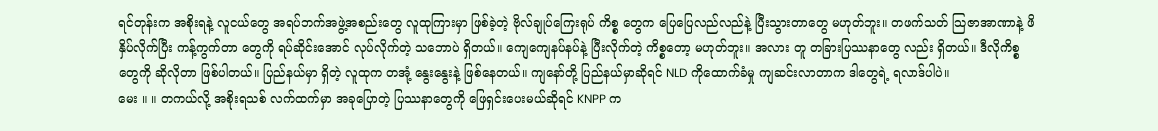ရင်တုန်းက အစိုးရနဲ့ လူငယ်တွေ အရပ်ဘက်အဖွဲ့အစည်းတွေ လူထုကြားမှာ ဖြစ်ခဲ့တဲ့ ဗိုလ်ချုပ်ကြေးရုပ် ကိစ္စ တွေက ပြေပြေလည်လည်နဲ့ ပြီးသွားတာတွေ မဟုတ်ဘူး။ တဖက်သတ် သြဇာအာဏာနဲ့ ဖိနှိပ်လိုက်ပြီး ကန့်ကွက်တာ တွေကို ရပ်ဆိုင်းအောင် လုပ်လိုက်တဲ့ သဘောပဲ ရှိတယ်။ ကျေကျေနပ်နပ်နဲ့ ပြီးလိုက်တဲ့ ကိစ္စတော့ မဟုတ်ဘူး။ အလား တူ တခြားပြဿနာတွေ လည်း ရှိတယ်။ ဒီလိုကိစ္စတွေကို ဆိုလိုတာ ဖြစ်ပါတယ်။ ပြည်နယ်မှာ ရှိတဲ့ လူထုက တအုံ့ နွေးနွေးနဲ့ ဖြစ်နေတယ်။ ကျနော်တို့ ပြည်နယ်မှာဆိုရင် NLD ကိုထောက်ခံမှု ကျဆင်းလာတာက ဒါတွေရဲ့ ရလာဒ်ပါပဲ။
မေး ။ ။ တကယ်လို့ အစိုးရသစ် လက်ထက်မှာ အခုပြောတဲ့ ပြဿနာတွေကို ဖြေရှင်းပေးမယ်ဆိုရင် KNPP က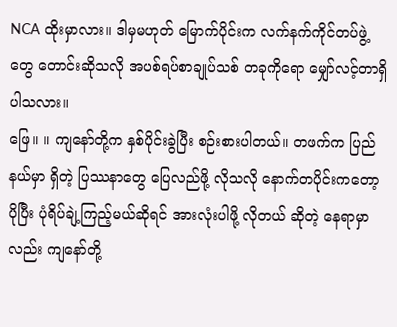NCA ထိုးမှာလား။ ဒါမှမဟုတ် မြောက်ပိုင်းက လက်နက်ကိုင်တပ်ဖွဲ့တွေ တောင်းဆိုသလို အပစ်ရပ်စာချုပ်သစ် တခုကိုရော မျှော်လင့်တာရှိပါသလား။
ဖြေ။ ။ ကျနော်တို့က နှစ်ပိုင်းခွဲပြီး စဉ်းစားပါတယ်။ တဖက်က ပြည်နယ်မှာ ရှိတဲ့ ပြဿနာတွေ ပြေလည်ဖို့ လိုသလို နောက်တပိုင်းကတော့ ပိုပြီး ပုံရိပ်ချဲ့ကြည့်မယ်ဆိုရင် အားလုံးပါဖို့ လိုတယ် ဆိုတဲ့ နေရာမှာလည်း ကျနော်တို့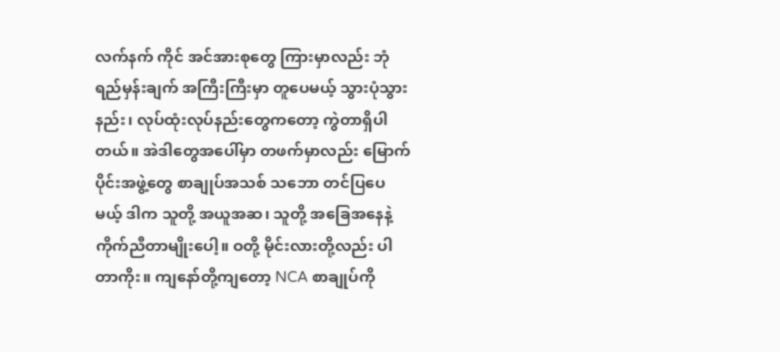လက်နက် ကိုင် အင်အားစုတွေ ကြားမှာလည်း ဘုံရည်မှန်းချက် အကြီးကြီးမှာ တူပေမယ့် သွားပုံသွားနည်း၊ လုပ်ထုံးလုပ်နည်းတွေကတော့ ကွဲတာရှိပါတယ်။ အဲဒါတွေအပေါ်မှာ တဖက်မှာလည်း မြောက်ပိုင်းအဖွဲ့တွေ စာချုပ်အသစ် သဘော တင်ပြပေမယ့် ဒါက သူတို့ အယူအဆ၊ သူတို့ အခြေအနေနဲ့ ကိုက်ညီတာမျိုးပေါ့။ ဝတို့ မိုင်းလားတို့လည်း ပါတာကိုး။ ကျနော်တို့ကျတော့ NCA စာချုပ်ကို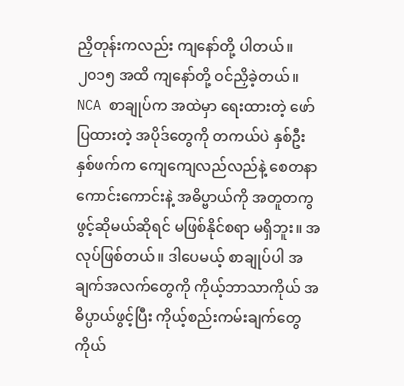ညှိတုန်းကလည်း ကျနော်တို့ ပါတယ်။ ၂၀၁၅ အထိ ကျနော်တို့ ဝင်ညှိခဲ့တယ်။
NCA စာချုပ်က အထဲမှာ ရေးထားတဲ့ ဖော်ပြထားတဲ့ အပိုဒ်တွေကို တကယ်ပဲ နှစ်ဦးနှစ်ဖက်က ကျေကျေလည်လည်နဲ့ စေတနာ ကောင်းကောင်းနဲ့ အဓိပ္ဗာယ်ကို အတူတကွ ဖွင့်ဆိုမယ်ဆိုရင် မဖြစ်နိုင်စရာ မရှိဘူး။ အလုပ်ဖြစ်တယ်။ ဒါပေမယ့် စာချုပ်ပါ အချက်အလက်တွေကို ကိုယ့်ဘာသာကိုယ် အဓိပ္ပာယ်ဖွင့်ပြီး ကိုယ့်စည်းကမ်းချက်တွေ ကိုယ်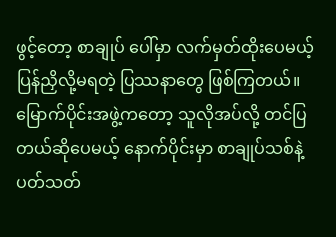ဖွင့်တော့ စာချုပ် ပေါ်မှာ လက်မှတ်ထိုးပေမယ့် ပြန်ညှိလို့မရတဲ့ ပြဿနာတွေ ဖြစ်ကြတယ်။
မြောက်ပိုင်းအဖွဲ့ကတော့ သူလိုအပ်လို့ တင်ပြတယ်ဆိုပေမယ့် နောက်ပိုင်းမှာ စာချုပ်သစ်နဲ့ ပတ်သတ်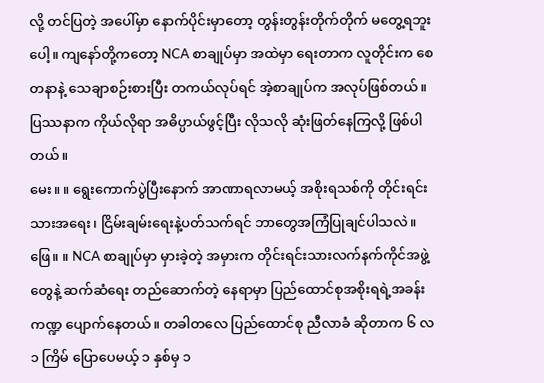လို့ တင်ပြတဲ့ အပေါ်မှာ နောက်ပိုင်းမှာတော့ တွန်းတွန်းတိုက်တိုက် မတွေ့ရဘူးပေါ့။ ကျနော်တို့ကတော့ NCA စာချုပ်မှာ အထဲမှာ ရေးတာက လူတိုင်းက စေတနာနဲ့ သေချာစဉ်းစားပြီး တကယ်လုပ်ရင် အဲ့စာချုပ်က အလုပ်ဖြစ်တယ်။ ပြဿနာက ကိုယ်လိုရာ အဓိပ္ပာယ်ဖွင့်ပြီး လိုသလို ဆုံးဖြတ်နေကြလို့ ဖြစ်ပါတယ်။
မေး။ ။ ရွေးကောက်ပွဲပြီးနောက် အာဏာရလာမယ့် အစိုးရသစ်ကို တိုင်းရင်းသားအရေး၊ ငြိမ်းချမ်းရေးနဲ့ပတ်သက်ရင် ဘာတွေအကြံပြုချင်ပါသလဲ။
ဖြေ။ ။ NCA စာချုပ်မှာ မှားခဲ့တဲ့ အမှားက တိုင်းရင်းသားလက်နက်ကိုင်အဖွဲ့တွေနဲ့ ဆက်ဆံရေး တည်ဆောက်တဲ့ နေရာမှာ ပြည်ထောင်စုအစိုးရရဲ့အခန်းကဏ္ဍ ပျောက်နေတယ်။ တခါတလေ ပြည်ထောင်စု ညီလာခံ ဆိုတာက ၆ လ ၁ ကြိမ် ပြောပေမယ့် ၁ နှစ်မှ ၁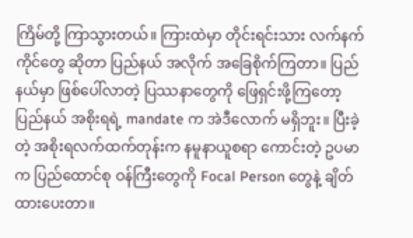ကြိမ်တို့ ကြာသွားတယ်။ ကြားထဲမှာ တိုင်းရင်းသား လက်နက်ကိုင်တွေ ဆိုတာ ပြည်နယ် အလိုက် အခြေစိုက်ကြတာ။ ပြည်နယ်မှာ ဖြစ်ပေါ်လာတဲ့ ပြဿနာတွေကို ဖြေရှင်းဖို့ကြတော့ ပြည်နယ် အစိုးရရဲ့ mandate က အဲဒီလောက် မရှိဘူး။ ပြီးခဲ့တဲ့ အစိုးရလက်ထက်တုန်းက နမူနာယူစရာ ကောင်းတဲ့ ဥပမာက ပြည်ထောင်စု ဝန်ကြီးတွေကို Focal Person တွေနဲ့ ချိတ်ထားပေးတာ။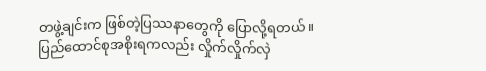တဖွဲ့ချင်းက ဖြစ်တဲ့ပြဿနာတွေကို ပြောလို့ရတယ်။
ပြည်ထောင်စုအစိုးရကလည်း လှိုက်လှိုက်လှဲ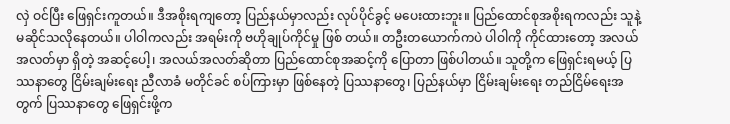လှဲ ဝင်ပြီး ဖြေရှင်းကူတယ်။ ဒီအစိုးရကျတော့ ပြည်နယ်မှာလည်း လုပ်ပိုင်ခွင့် မပေးထားဘူး။ ပြည်ထောင်စုအစိုးရကလည်း သူနဲ့ မဆိုင်သလိုနေတယ်။ ပါဝါကလည်း အရမ်းကို ဗဟိုချုပ်ကိုင်မှု ဖြစ် တယ်။ တဦးတယောက်ကပဲ ပါဝါကို ကိုင်ထားတော့ အလယ်အလတ်မှာ ရှိတဲ့ အဆင့်ပေါ့၊ အလယ်အလတ်ဆိုတာ ပြည်ထောင်စုအဆင့်ကို ပြောတာ ဖြစ်ပါတယ်။ သူတို့က ဖြေရှင်းရမယ့် ပြဿနာတွေ ငြိမ်းချမ်းရေး ညီလာခံ မတိုင်ခင် စပ်ကြားမှာ ဖြစ်နေတဲ့ ပြဿနာတွေ၊ ပြည်နယ်မှာ ငြိမ်းချမ်းရေး တည်ငြိမ်ရေးအတွက် ပြဿနာတွေ ဖြေရှင်းဖို့က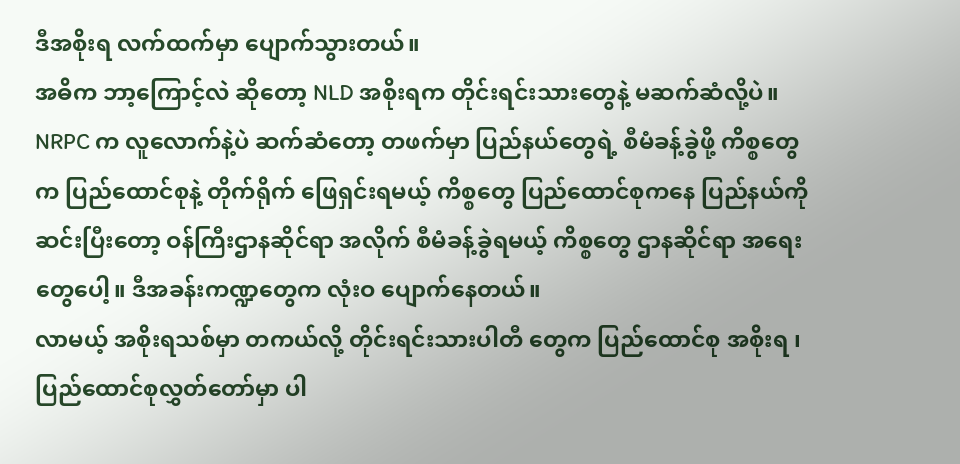ဒီအစိုးရ လက်ထက်မှာ ပျောက်သွားတယ်။
အဓိက ဘာ့ကြောင့်လဲ ဆိုတော့ NLD အစိုးရက တိုင်းရင်းသားတွေနဲ့ မဆက်ဆံလို့ပဲ။ NRPC က လူလောက်နဲ့ပဲ ဆက်ဆံတော့ တဖက်မှာ ပြည်နယ်တွေရဲ့ စီမံခန့်ခွဲဖို့ ကိစ္စတွေက ပြည်ထောင်စုနဲ့ တိုက်ရိုက် ဖြေရှင်းရမယ့် ကိစ္စတွေ ပြည်ထောင်စုကနေ ပြည်နယ်ကို ဆင်းပြီးတော့ ဝန်ကြီးဌာနဆိုင်ရာ အလိုက် စီမံခန့်ခွဲရမယ့် ကိစ္စတွေ ဌာနဆိုင်ရာ အရေးတွေပေါ့။ ဒီအခန်းကဏ္ဍတွေက လုံးဝ ပျောက်နေတယ်။
လာမယ့် အစိုးရသစ်မှာ တကယ်လို့ တိုင်းရင်းသားပါတီ တွေက ပြည်ထောင်စု အစိုးရ ၊ ပြည်ထောင်စုလွှတ်တော်မှာ ပါ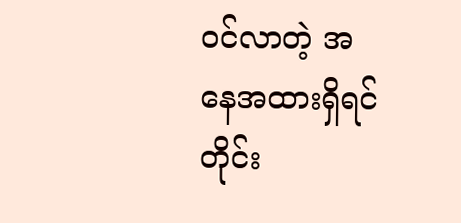ဝင်လာတဲ့ အနေအထားရှိရင် တိုင်း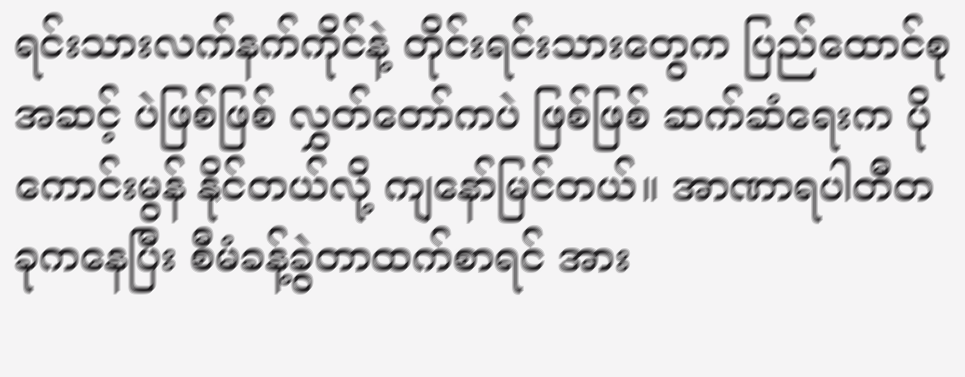ရင်းသားလက်နက်ကိုင်နဲ့ တိုင်းရင်းသားတွေက ပြည်ထောင်စုအဆင့် ပဲဖြစ်ဖြစ် လွှတ်တော်ကပဲ ဖြစ်ဖြစ် ဆက်ဆံရေးက ပိုကောင်းမွန် နိုင်တယ်လို့ ကျနော်မြင်တယ်။ အာဏာရပါတီတခုကနေပြီး စီမံခန့်ခွဲတာထက်စာရင် အား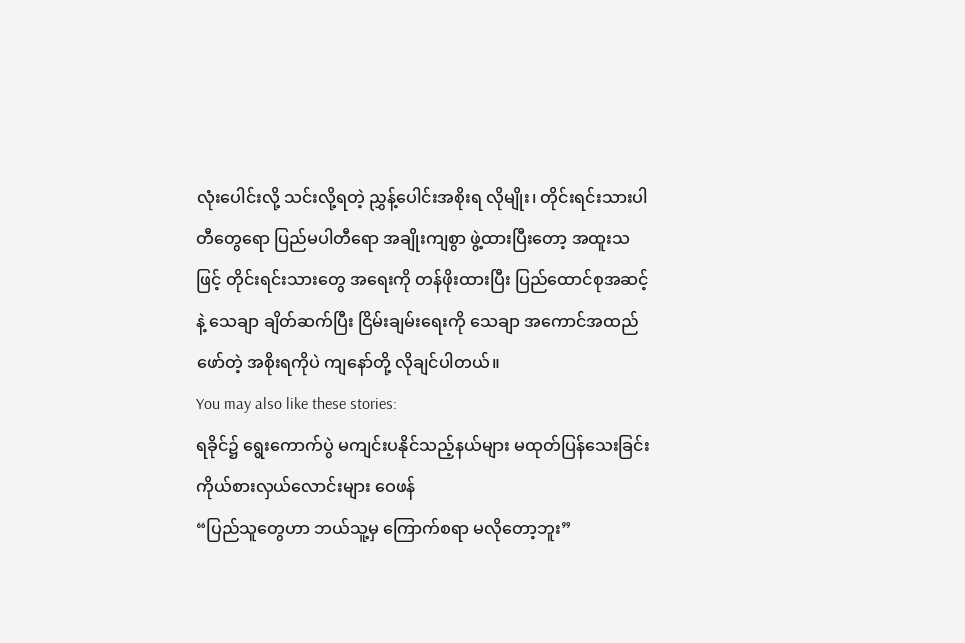လုံးပေါင်းလို့ သင်းလို့ရတဲ့ ညွှန့်ပေါင်းအစိုးရ လိုမျိုး၊ တိုင်းရင်းသားပါတီတွေရော ပြည်မပါတီရော အချိုးကျစွာ ဖွဲ့ထားပြီးတော့ အထူးသဖြင့် တိုင်းရင်းသားတွေ အရေးကို တန်ဖိုးထားပြီး ပြည်ထောင်စုအဆင့်နဲ့ သေချာ ချိတ်ဆက်ပြီး ငြိမ်းချမ်းရေးကို သေချာ အကောင်အထည်ဖော်တဲ့ အစိုးရကိုပဲ ကျနော်တို့ လိုချင်ပါတယ်။
You may also like these stories:
ရခိုင်၌ ရွေးကောက်ပွဲ မကျင်းပနိုင်သည့်နယ်များ မထုတ်ပြန်သေးခြင်း ကိုယ်စားလှယ်လောင်းများ ဝေဖန်
“ပြည်သူတွေဟာ ဘယ်သူ့မှ ကြောက်စရာ မလိုတော့ဘူး”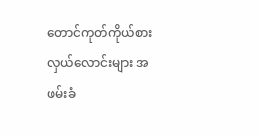တောင်ကုတ်ကိုယ်စားလှယ်လောင်းများ အဖမ်းခံ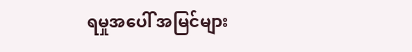ရမှုအပေါ် အမြင်များ